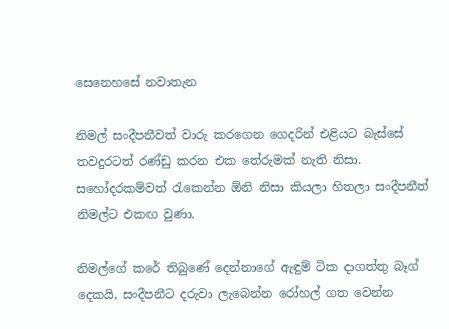සෙනෙහසේ නවාතැන

නිමල් සංදීපනීවත් වාරු කරගෙන ගෙදරින් එළියට බැස්සේ තවදුරටත් රණ්ඩු කරන එක තේරුමක් නැති නිසා. සහෝදරකම්වත් රැකෙන්න ඕනි නිසා කියලා හිතලා සංදීපනීත් නිමල්ට එකඟ වුණා.

නිමල්ගේ කරේ තිබුණේ දෙන්නාගේ ඇඳුම් ටික දාගත්තු බෑග් දෙකයි, සංදීපනීට දරුවා ලැබෙන්න රෝහල් ගත වෙන්න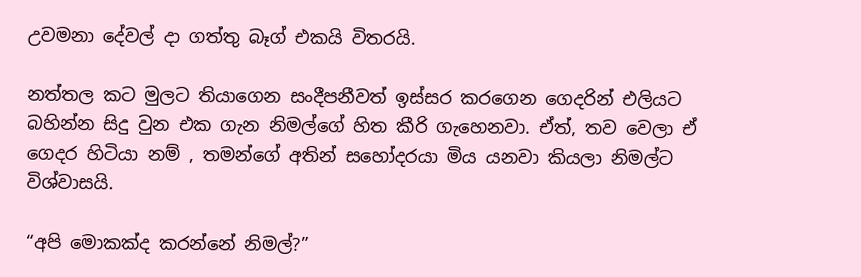උවමනා දේවල් දා ගත්තු බෑග් එකයි විතරයි.

නත්තල කට මුලට තියාගෙන සංදීපනීවත් ඉස්සර කරගෙන ගෙදරින් එලියට බහින්න සිදු වුන එක ගැන නිමල්ගේ හිත කීරි ගැහෙනවා. ඒත්, තව වෙලා ඒ ගෙදර හිටියා නම් , තමන්ගේ අතින් සහෝදරයා මිය යනවා කියලා නිමල්ට විශ්වාසයි.

“අපි මොකක්ද කරන්නේ නිමල්?”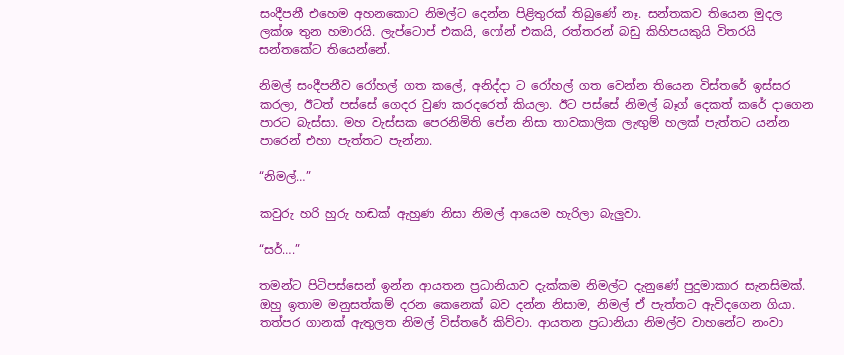සංදීපනී එහෙම අහනකොට නිමල්ට දෙන්න පිළිතුරක් තිබුණේ නෑ. සන්තකව තියෙන මුදල ලක්ශ තුන හමාරයි. ලැප්ටොප් එකයි, ෆෝන් එකයි, රත්තරන් බඩු කිහිපයකුයි විතරයි සන්තකේට තියෙන්නේ.

නිමල් සංදීපනීව රෝහල් ගත කලේ, අනිද්දා ට රෝහල් ගත වෙන්න තියෙන විස්තරේ ඉස්සර කරලා, ඊටත් පස්සේ ගෙදර වුණ කරදරෙත් කියලා. ඊට පස්සේ නිමල් බෑග් දෙකත් කරේ දාගෙන පාරට බැස්සා. මහ වැස්සක පෙරනිමිති පේන නිසා තාවකාලික ලැඟුම් හලක් පැත්තට යන්න පාරෙන් එහා පැත්තට පැන්නා.

“නිමල්…”

කවුරු හරි හුරු හඬක් ඇහුණ නිසා නිමල් ආයෙම හැරිලා බැලුවා.

“සර්….”

තමන්ට පිටිපස්සෙන් ඉන්න ආයතන ප්‍රධානියාව දැක්කම නිමල්ට දැනුණේ පුදුමාකාර සැනසිමක්. ඔහු ඉතාම මනුසත්කම් දරන කෙනෙක් බව දන්න නිසාම, නිමල් ඒ පැත්තට ඇවිදගෙන ගියා. තත්පර ගානක් ඇතුලත නිමල් විස්තරේ කිව්වා. ආයතන ප්‍රධානියා නිමල්ව වාහනේට නංවා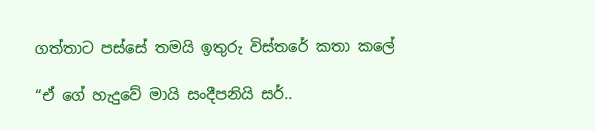ගත්තාට පස්සේ තමයි ඉතුරු විස්තරේ කතා කලේ

“ඒ ගේ හැදුවේ මායි සංදීපනියි සර්..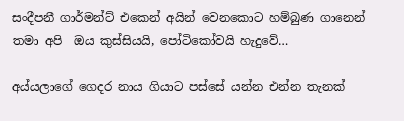සංදීපනී ගාර්මන්ට් එකෙන් අයින් වෙනකොට හම්බුණ ගානෙන් තමා අපි  ඔය කුස්සියයි, පෝටිකෝවයි හැදුවේ…

අය්යලාගේ ගෙදර නාය ගියාට පස්සේ යන්න එන්න තැනක්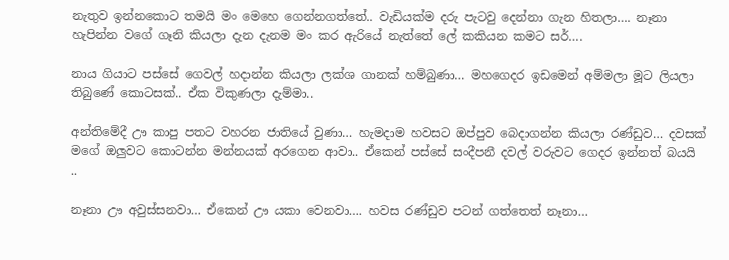නැතුව ඉන්නකොට තමයි මං මෙහෙ ගෙන්නගත්තේ.. වැඩියක්ම දරු පැටවු දෙන්නා ගැන හිතලා…. නෑනා හැපින්න වගේ ගෑනි කියලා දැන දැනම මං කර ඇරියේ නැත්තේ ලේ කකියන කමට සර්….

නාය ගියාට පස්සේ ගෙවල් හදාන්න කියලා ලක්ශ ගානක් හම්බුණා… මහගෙදර ඉඩමෙන් අම්මලා මූට ලියලා තිබුණේ කොටසක්.. ඒක විකුණලා දැම්මා..

අන්තිමේදී ඌ කාපු පතට වහරන ජාතියේ වුණා… හැමදාම හවසට ඔප්පුව බෙදාගන්න කියලා රණ්ඩුව… දවසක් මගේ ඔලුවට කොටන්න මන්නයක් අරගෙන ආවා.. ඒකෙන් පස්සේ සංදීපනී දවල් වරුවට ගෙදර ඉන්නත් බයයි ..

නෑනා ඌ අවුස්සනවා… ඒකෙන් ඌ යකා වෙනවා…. හවස රණ්ඩුව පටන් ගත්තෙත් නෑනා…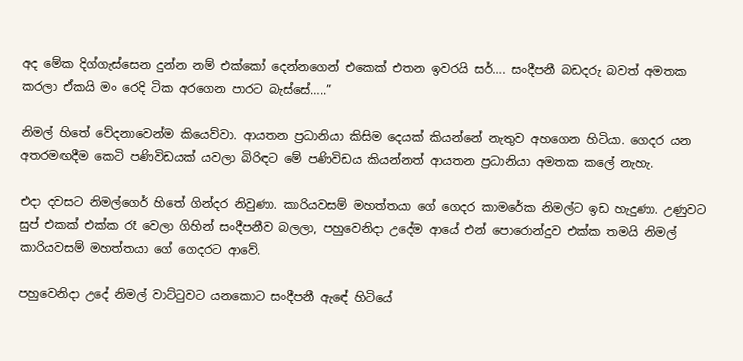අද මේක දිග්ගැස්සෙන දුන්න නම් එක්කෝ දෙන්නගෙන් එකෙක් එතන ඉවරයි සර්…. සංදීපනී බඩදරු බවත් අමතක කරලා ඒකයි මං රෙදි ටික අරගෙන පාරට බැස්සේ…..”

නිමල් හිතේ වේදනාවෙන්ම කියෙව්වා. ආයතන ප්‍රධානියා කිසිම දෙයක් කියන්නේ නැතුව අහගෙන හිටියා. ගෙදර යන අතරමඟදීම කෙටි පණිවිඩයක් යවලා බිරිඳට මේ පණිවිඩය කියන්නත් ආයතන ප්‍රධානියා අමතක කලේ නැහැ.

එදා දවසට නිමල්ගෙර් හිතේ ගින්දර නිවුණා. කාරියවසම් මහත්තයා ගේ ගෙදර කාමරේක නිමල්ට ඉඩ හැදුණා. උණුවට සුප් එකක් එක්ක රෑ වෙලා ගිහින් සංදීපනීව බලලා, පහුවෙනිදා උදේම ආයේ එන් පොරොන්දුව එක්ක තමයි නිමල් කාරියවසම් මහත්තයා ගේ ගෙදරට ආවේ.

පහුවෙනිදා උදේ නිමල් වාට්ටුවට යනකොට සංදීපනී ඇඳේ හිටියේ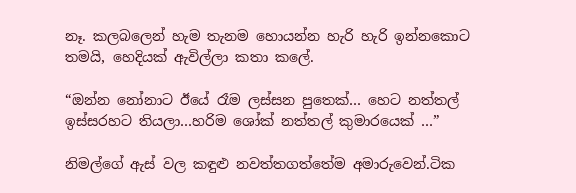නෑ. කලබලෙන් හැම තැනම හොයන්න හැරි හැරි ඉන්නකොට තමයි, හෙදියක් ඇවිල්ලා කතා කලේ.

“ඔන්න නෝනාට ඊයේ රෑම ලස්සන පුතෙක්… හෙට නත්තල් ඉස්සරහට තියලා…හරිම ශෝක් නත්තල් කුමාරයෙක් …”

නිමල්ගේ ඇස් වල කඳුළු නවත්තගත්තේම අමාරුවෙන්.ටික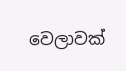වෙලාවක්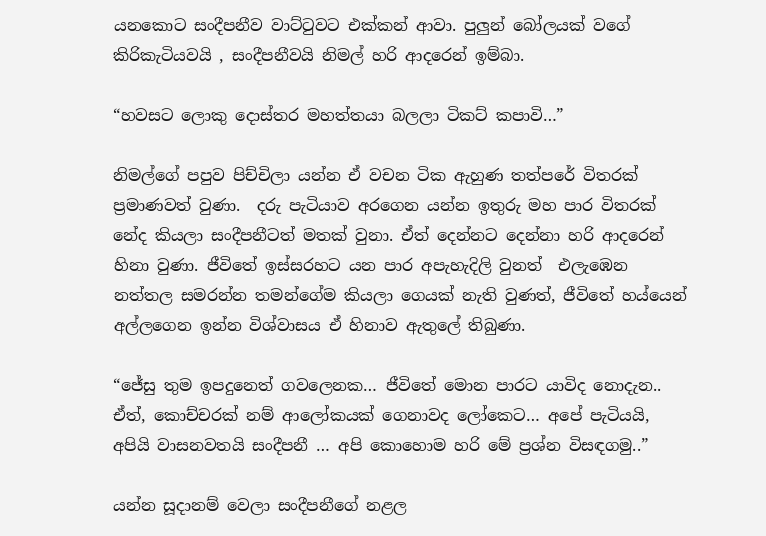යනකොට සංදීපනීව වාට්ටුවට එක්කන් ආවා. පුලුන් බෝලයක් වගේ කිරිකැටියවයි , සංදීපනීවයි නිමල් හරි ආදරෙන් ඉම්බා.

“හවසට ලොකු දොස්තර මහත්තයා බලලා ටිකට් කපාවි…”

නිමල්ගේ පපුව පිච්චිලා යන්න ඒ වචන ටික ඇහුණ තත්පරේ විතරක් ප්‍රමාණවත් වුණා.  දරු පැටියාව අරගෙන යන්න ඉතුරු මහ පාර විතරක් නේද කියලා සංදීපනීටත් මතක් වුනා. ඒත් දෙන්නට දෙන්නා හරි ආදරෙන් හිනා වුණා. ජීවිතේ ඉස්සරහට යන පාර අපැහැදිලි වුනත්  එලැඹෙන නත්තල සමරන්න තමන්ගේම කියලා ගෙයක් නැති වුණත්, ජීවිතේ හය්යෙන් අල්ලගෙන ඉන්න විශ්වාසය ඒ හිනාව ඇතුලේ තිබුණා.

“ජේසු තුම ඉපදුනෙත් ගවලෙනක… ජීවිතේ මොන පාරට යාවිද නොදැන.. ඒත්, කොච්චරක් නම් ආලෝකයක් ගෙනාවද ලෝකෙට… අපේ පැටියයි, අපියි වාසනවතයි සංදීපනී … අපි කොහොම හරි මේ ප්‍රශ්න විසඳගමු..”

යන්න සූදානම් වෙලා සංදීපනීගේ නළල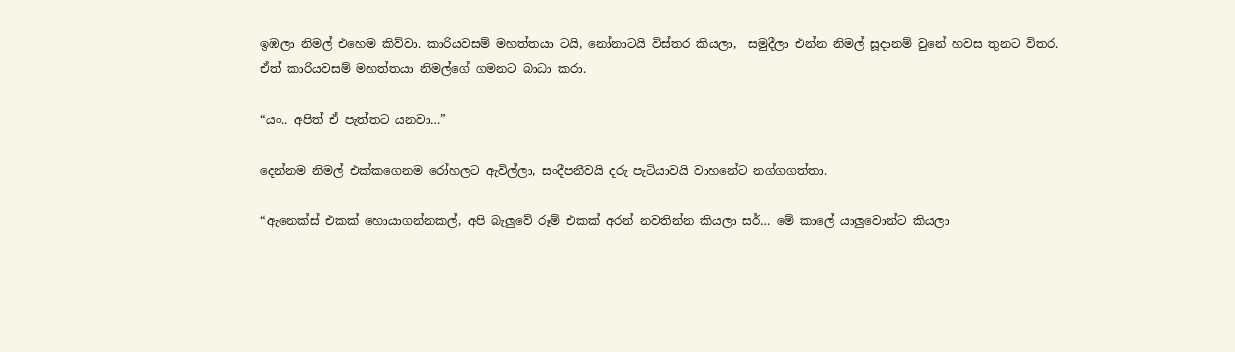ඉඹලා නිමල් එහෙම කිව්වා. කාරියවසම් මහත්තයා ටයි, නෝනාටයි විස්තර කියලා,  සමුදීලා එන්න නිමල් සූදානම් වුනේ හවස තුනට විතර. ඒත් කාරියවසම් මහත්තයා නිමල්ගේ ගමනට බාධා කරා.

“යං.. අපිත් ඒ පැත්තට යනවා…”

දෙන්නම නිමල් එක්කගෙනම රෝහලට ඇවිල්ලා, සංදීපනීවයි දරු පැටියාවයි වාහනේට නග්ගගත්තා.

“ඇනෙක්ස් එකක් හොයාගන්නකල්, අපි බැලුවේ රූම් එකක් අරන් නවතින්න කියලා සර්… මේ කාලේ යාලුවොන්ට කියලා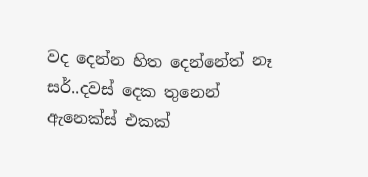වද දෙන්න හිත දෙන්නේත් නෑ සර්..දවස් දෙක තුනෙන් ඇනෙක්ස් එකක්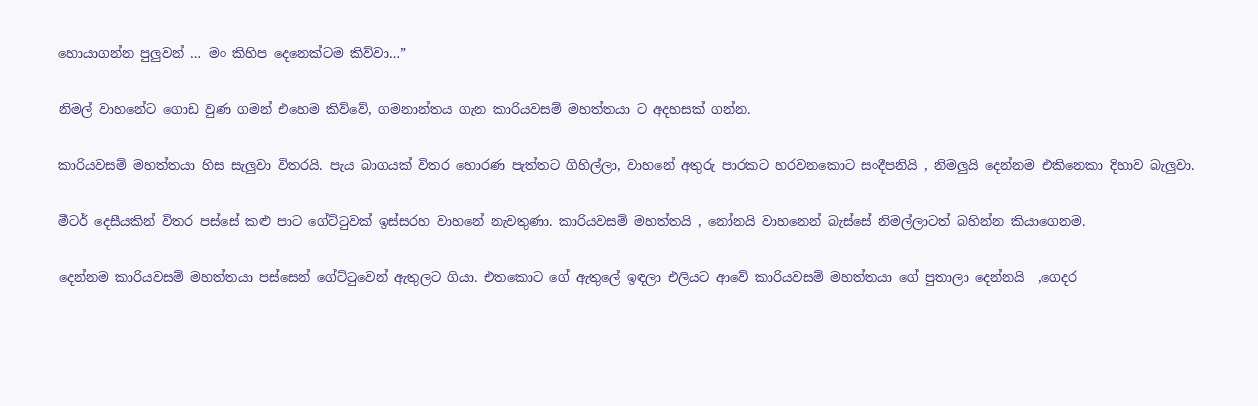හොයාගන්න පුලුවන් … මං කිහිප දෙනෙක්ටම කිව්වා…”

නිමල් වාහනේට ගොඩ වුණ ගමන් එහෙම කිව්වේ, ගමනාන්තය ගැන කාරියවසම් මහත්තයා ට අදහසක් ගන්න.

කාරියවසම් මහත්තයා හිස සැලුවා විතරයි. පැය බාගයක් විතර හොරණ පැත්තට ගිහිල්ලා, වාහනේ අතුරු පාරකට හරවනකොට සංදීපනියි , නිමලුයි දෙන්නම එකිනෙකා දිහාව බැලුවා.

මීටර් දෙසීයකින් විතර පස්සේ කළු පාට ගේට්ටුවක් ඉස්සරහ වාහනේ නැවතුණා. කාරියවසම් මහත්තයි , නෝනයි වාහනෙන් බැස්සේ නිමල්ලාටත් බහින්න කියාගෙනම.

දෙන්නම කාරියවසම් මහත්තයා පස්සෙන් ගේට්ටුවෙන් ඇතුලට ගියා. එතකොට ගේ ඇතුලේ ඉඳලා එලියට ආවේ කාරියවසම් මහත්තයා ගේ පුතාලා දෙන්නයි  ,ගෙදර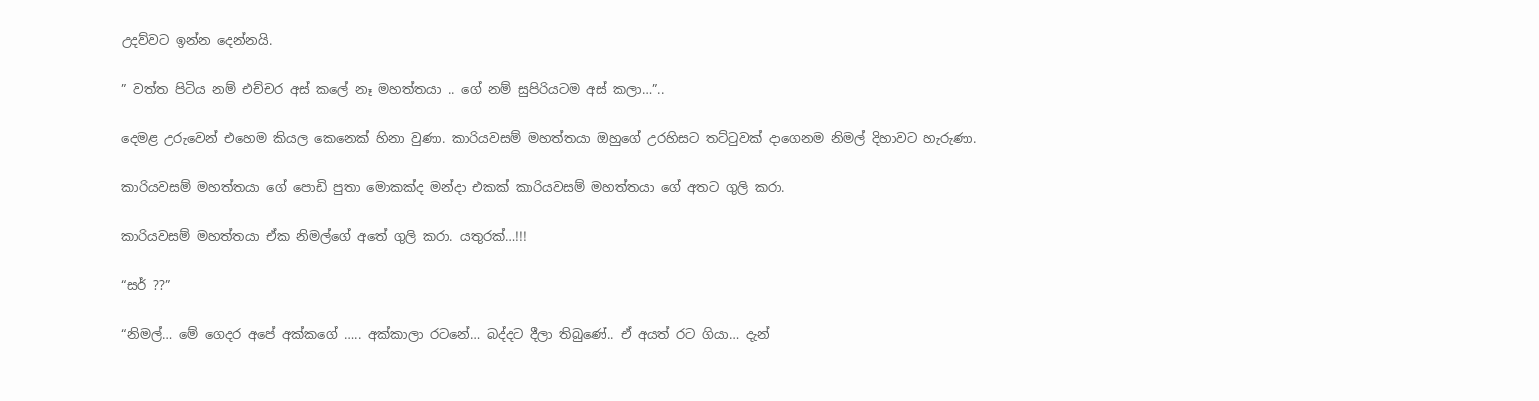උදව්වට ඉන්න දෙන්නයි.

” වත්ත පිටිය නම් එච්චර අස් කලේ නෑ මහත්තයා .. ගේ නම් සුපිරියටම අස් කලා…”..

දෙමළ උරුවෙන් එහෙම කියල කෙනෙක් හිනා වුණා. කාරියවසම් මහත්තයා ඔහුගේ උරහිසට තට්ටුවක් දාගෙනම නිමල් දිහාවට හැරුණා.

කාරියවසම් මහත්තයා ගේ පොඩි පුතා මොකක්ද මන්දා එකක් කාරියවසම් මහත්තයා ගේ අතට ගුලි කරා.

කාරියවසම් මහත්තයා ඒක නිමල්ගේ අතේ ගුලි කරා. යතුරක්…!!!

“සර් ??”

“නිමල්… මේ ගෙදර අපේ අක්කගේ ….. අක්කාලා රටනේ… බද්දට දීලා තිබුණේ.. ඒ අයත් රට ගියා… දැන්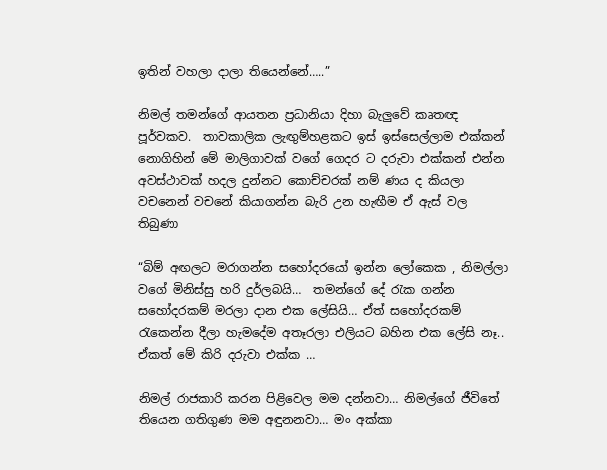ඉතින් වහලා දාලා තියෙන්නේ…..”

නිමල් තමන්ගේ ආයතන ප්‍රධානියා දිහා බැලුවේ කෘතඥ පූර්වකව.  තාවකාලික ලැඟුම්හළකට ඉස් ඉස්සෙල්ලාම එක්කන් නොගිහින් මේ මාලිගාවක් වගේ ගෙදර ට දරුවා එක්කන් එන්න අවස්ථාවක් හදල දුන්නට කොච්චරක් නම් ණය ද කියලා වචනෙන් වචනේ කියාගන්න බැරි උන හැඟීම ඒ ඇස් වල තිබුණා

“බිම් අඟලට මරාගන්න සහෝදරයෝ ඉන්න ලෝකෙක , නිමල්ලා වගේ මිනිස්සු හරි දුර්ලබයි…  තමන්ගේ දේ රැක ගන්න සහෝදරකම් මරලා දාන එක ලේසියි… ඒත් සහෝදරකම් රැකෙන්න දීලා හැමදේම අතෑරලා එලියට බහින එක ලේසි නෑ.. ඒකත් මේ කිරි දරුවා එක්ක …

නිමල් රාජකාරි කරන පිළිවෙල මම දන්නවා… නිමල්ගේ ජීවිතේ තියෙන ගතිගුණ මම අඳුනනවා… මං අක්කා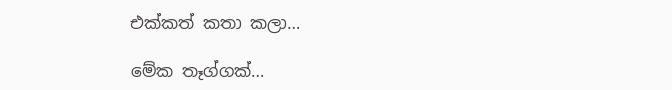එක්කත් කතා කලා…

මේක තෑග්ගක්…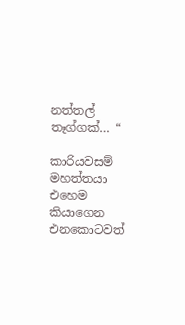නත්තල් තෑග්ගක්… “

කාරියවසම් මහත්තයා එහෙම කියාගෙන එනකොටවත්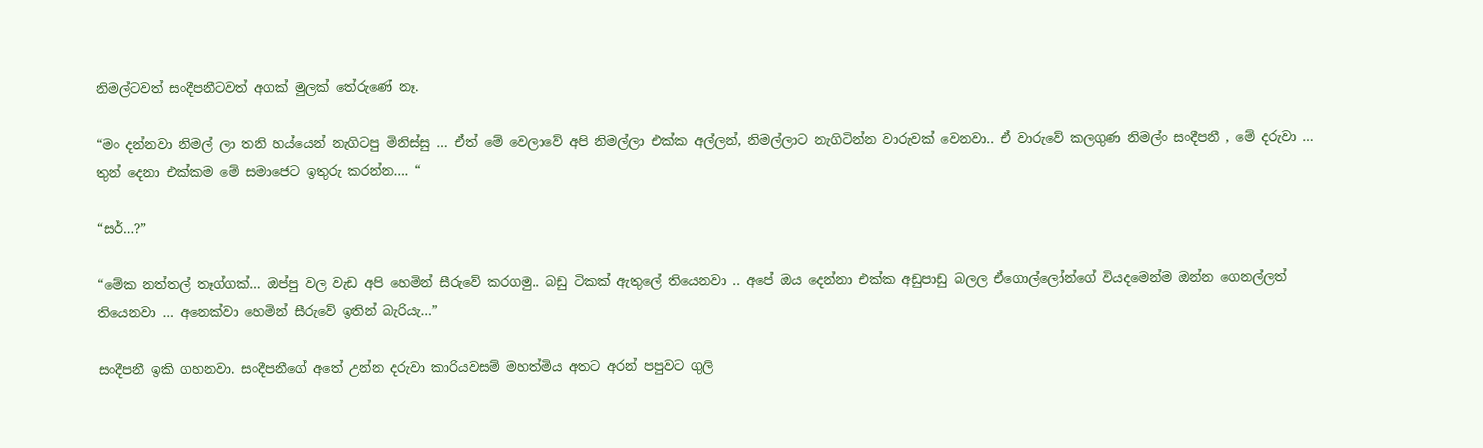නිමල්ටවත් සංදීපනීටවත් අගක් මුලක් තේරුණේ නෑ.

“මං දන්නවා නිමල් ලා තනි හය්යෙන් නැගිටපු මිනිස්සු … ඒත් මේ වෙලාවේ අපි නිමල්ලා එක්ක අල්ලන්, නිමල්ලාට නැගිටින්න වාරුවක් වෙනවා.. ඒ වාරුවේ කලගුණ නිමල්ං සංදීපනී , මේ දරුවා … තුන් දෙනා එක්කම මේ සමාජෙට ඉතුරු කරන්න…. “

“සර්…?”

“මේක නත්තල් තෑග්ගක්… ඔප්පු වල වැඩ අපි හෙමින් සීරුවේ කරගමු.. බඩු ටිකක් ඇතුලේ තියෙනවා .. අපේ ඔය දෙන්නා එක්ක අඩුපාඩු බලල ඒගොල්ලෝන්ගේ වියදමෙන්ම ඔන්න ගෙනල්ලත් තියෙනවා … අනෙක්වා හෙමින් සීරුවේ ඉතින් බැරියැ…”

සංදීපනී ඉකි ගහනවා. සංදීපනීගේ අතේ උන්න දරුවා කාරියවසම් මහත්මිය අතට අරන් පපුවට ගුලි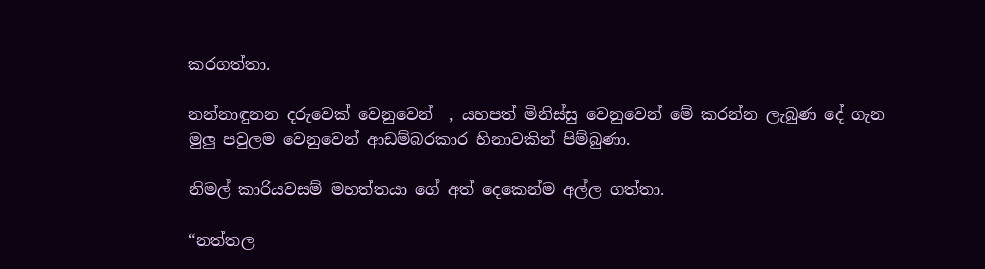කරගත්තා.

නන්නාඳුනන දරුවෙක් වෙනුවෙන්  , යහපත් මිනිස්සු වෙනුවෙන් මේ කරන්න ලැබුණ දේ ගැන මුලු පවුලම වෙනුවෙන් ආඩම්බරකාර හිනාවකින් පිම්බුණා.

නිමල් කාරියවසම් මහත්තයා ගේ අත් දෙකෙන්ම අල්ල ගත්තා.

“නත්තල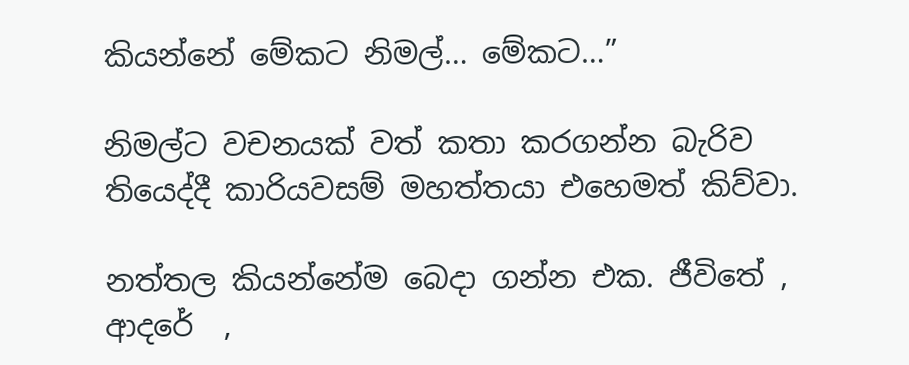කියන්නේ මේකට නිමල්… මේකට…”

නිමල්ට වචනයක් වත් කතා කරගන්න බැරිව තියෙද්දී කාරියවසම් මහත්තයා එහෙමත් කිව්වා.

නත්තල කියන්නේම බෙදා ගන්න එක. ජීවිතේ , ආදරේ  ,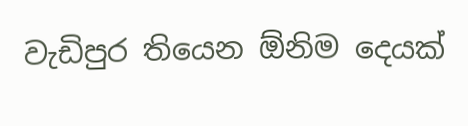වැඩිපුර තියෙන ඕනිම දෙයක්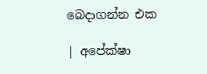බෙදාගන්න එක

| අපේක්ෂා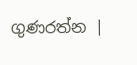ගුණරත්න |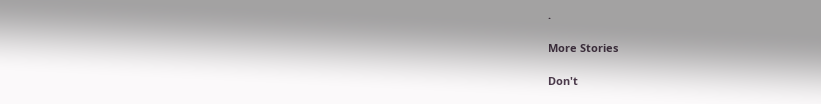.

More Stories

Don't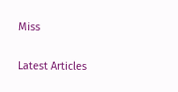Miss


Latest Articles